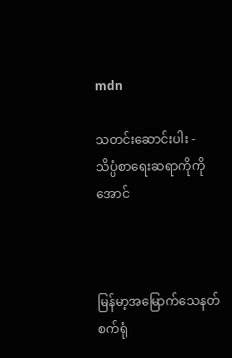mdn

သတင်းဆောင်းပါး - သိပ္ပံစာရေးဆရာကိုကိုအောင်



မြန်မာ့အမြောက်သေနတ်စက်ရုံ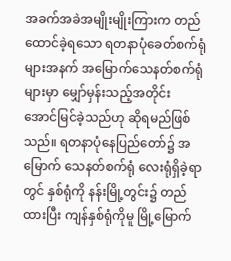အခက်အခဲအမျိုးမျိုးကြားက တည်ထောင်ခဲ့ရသော ရတနာပုံခေတ်စက်ရုံများအနက် အမြောက်သေနတ်စက်ရုံ များမှာ မျှော်မှန်းသည့်အတိုင်း အောင်မြင်ခဲ့သည်ဟု ဆိုရမည်ဖြစ်သည်။ ရတနာပုံနေပြည်တော်၌ အမြောက် သေနတ်စက်ရုံ လေးရုံရှိခဲ့ရာတွင် နှစ်ရုံကို နန်းမြို့တွင်း၌ တည်ထားပြီး ကျန်နှစ်ရုံကိုမူ မြို့မြောက်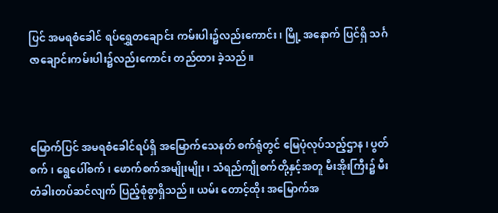ပြင် အမရစံခေါင် ရပ်ရွှေတချောင်း ကမ်းပါး၌လည်းကောင်း၊ မြို့ အနောက် ပြင်ရှိ သင်္ဂဇာချောင်းကမ်းပါး၌လည်းကောင်း တည်ထား ခဲ့သည်။



မြောက်ပြင် အမရစံခေါင်ရပ်ရှိ အမြောက်သေနတ် စက်ရုံတွင် မြေပုံလုပ်သည့်ဌာန၊ ပွတ်စက်၊ ရွေပေါ်စက်၊ ဖောက်စက်အမျိုးမျိုး၊ သံရည်ကျိုစက်တို့နှင့်အတူ မီးအိုးကြီး၌ မီးတံခါးတပ်ဆင်လျက် ပြည့်စုံစွာရှိသည်။ ယမ်း တောင့်ထိုး အမြောက်အ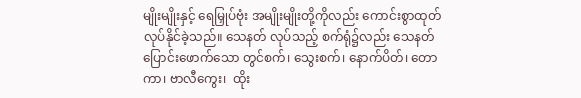မျိုးမျိုးနှင့် ရေမြှုပ်ဗုံး အမျိုးမျိုးတို့ကိုလည်း ကောင်းစွာထုတ်လုပ်နိုင်ခဲ့သည်။ သေနတ် လုပ်သည့် စက်ရုံ၌လည်း သေနတ်ပြောင်းဖောက်သော တွင်စက်၊ သွေးစက်၊ နောက်ပိတ်၊ တောကာ၊ ဗာလီကွေး၊  ထိုး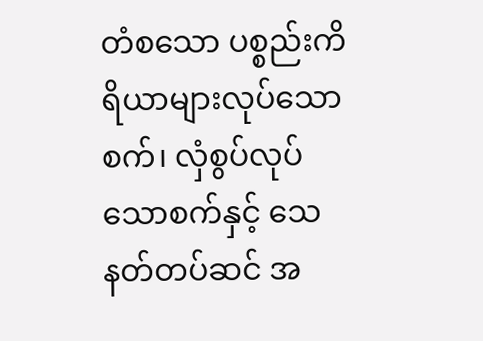တံစသော ပစ္စည်းကိရိယာများလုပ်သောစက်၊ လှံစွပ်လုပ်သောစက်နှင့် သေနတ်တပ်ဆင် အ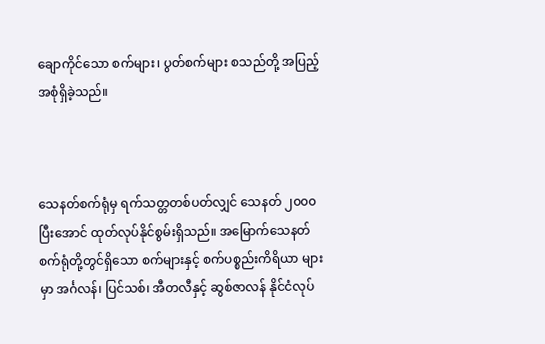ချောကိုင်သော စက်များ၊ ပွတ်စက်များ စသည်တို့ အပြည့်အစုံရှိခဲ့သည်။



သေနတ်စက်ရုံမှ ရက်သတ္တတစ်ပတ်လျှင် သေနတ် ၂၀၀၀ ပြီးအောင် ထုတ်လုပ်နိုင်စွမ်းရှိသည်။ အမြောက်သေနတ် စက်ရုံတို့တွင်ရှိသော စက်များနှင့် စက်ပစ္စည်းကိရိယာ များမှာ အင်္ဂလန်၊ ပြင်သစ်၊ အီတလီနှင့် ဆွစ်ဇာလန် နိုင်ငံလုပ်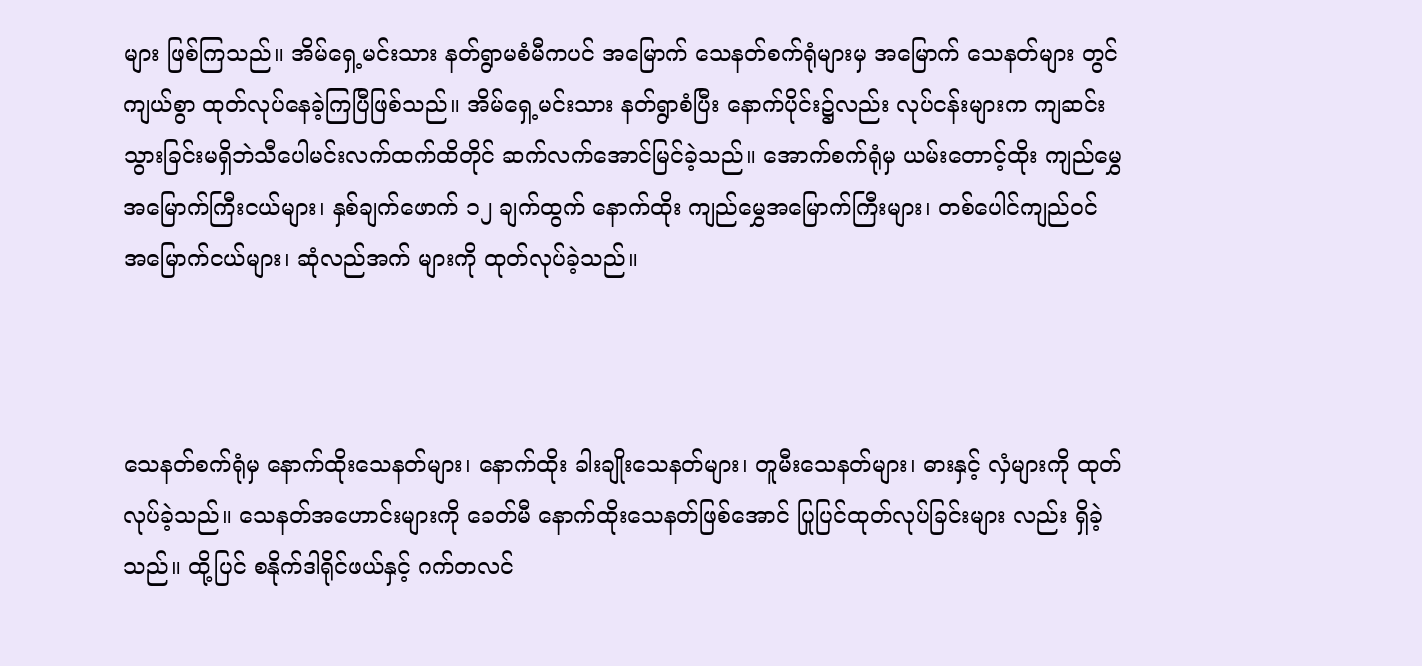များ ဖြစ်ကြသည်။ အိမ်ရှေ့မင်းသား နတ်ရွာမစံမီကပင် အမြောက် သေနတ်စက်ရုံများမှ အမြောက် သေနတ်များ တွင်ကျယ်စွာ ထုတ်လုပ်နေခဲ့ကြပြီဖြစ်သည်။ အိမ်ရှေ့မင်းသား နတ်ရွာစံပြီး နောက်ပိုင်း၌လည်း လုပ်ငန်းများက ကျဆင်း သွားခြင်းမရှိဘဲသီပေါမင်းလက်ထက်ထိတိုင် ဆက်လက်အောင်မြင်ခဲ့သည်။ အောက်စက်ရုံမှ ယမ်းတောင့်ထိုး ကျည်မွှေအမြောက်ကြီးငယ်များ၊ နှစ်ချက်ဖောက် ၁၂ ချက်ထွက် နောက်ထိုး ကျည်မွှေအမြောက်ကြီးများ၊ တစ်ပေါင်ကျည်ဝင် အမြောက်ငယ်များ၊ ဆုံလည်အက် များကို ထုတ်လုပ်ခဲ့သည်။



သေနတ်စက်ရုံမှ နောက်ထိုးသေနတ်များ၊ နောက်ထိုး ခါးချိုးသေနတ်များ၊ တူမီးသေနတ်များ၊ ဓားနှင့် လှံများကို ထုတ်လုပ်ခဲ့သည်။ သေနတ်အဟောင်းများကို ခေတ်မီ နောက်ထိုးသေနတ်ဖြစ်အောင် ပြုပြင်ထုတ်လုပ်ခြင်းများ လည်း ရှိခဲ့သည်။ ထို့ပြင် စနိုက်ဒါရိုင်ဖယ်နှင့် ဂက်တလင်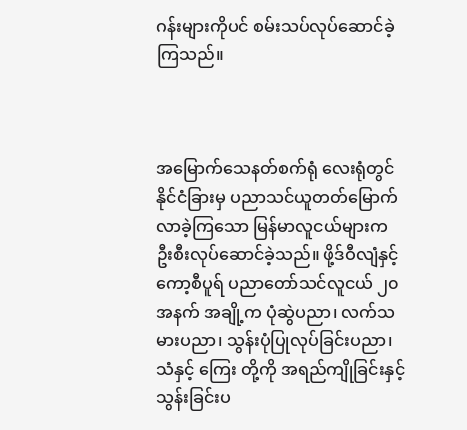ဂန်းများကိုပင် စမ်းသပ်လုပ်ဆောင်ခဲ့ကြသည်။



အမြောက်သေနတ်စက်ရုံ လေးရုံတွင် နိုင်ငံခြားမှ ပညာသင်ယူတတ်မြောက်လာခဲ့ကြသော မြန်မာလူငယ်များက ဦးစီးလုပ်ဆောင်ခဲ့သည်။ ဖို့ဒ်ဝီလျံနှင့် ကော့စီပူရ် ပညာတော်သင်လူငယ် ၂၀ အနက် အချို့က ပုံဆွဲပညာ၊ လက်သမားပညာ၊ သွန်းပုံပြုလုပ်ခြင်းပညာ၊သံနှင့် ကြေး တို့ကို အရည်ကျိုခြင်းနှင့်သွန်းခြင်းပ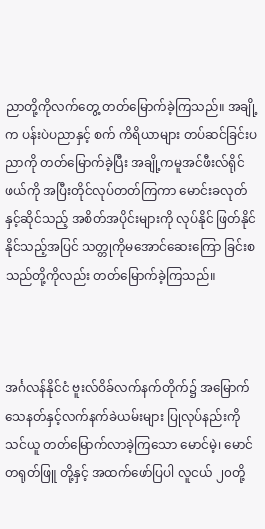ညာတို့ကိုလက်တွေ့ တတ်မြောက်ခဲ့ကြသည်။ အချို့က ပန်းပဲပညာနှင့် စက် ကိရိယာများ တပ်ဆင်ခြင်းပညာကို တတ်မြောက်ခဲ့ပြီး အချို့ကမူအင်ဖီးလ်ရိုင်ဖယ်ကို အပြီးတိုင်လုပ်တတ်ကြကာ မောင်းခလုတ်နှင့်ဆိုင်သည့် အစိတ်အပိုင်းများကို လုပ်နိုင် ဖြတ်နိုင်နိုင်သည့်အပြင် သတ္တုကိုမအောင်ဆေးကြော ခြင်းစသည်တို့ကိုလည်း တတ်မြောက်ခဲ့ကြသည်။



အင်္ဂလန်နိုင်ငံ ဗူးလ်ဝိခ်လက်နက်တိုက်၌ အမြောက် သေနတ်နှင့်လက်နက်ခဲယမ်းများ ပြုလုပ်နည်းကို သင်ယူ တတ်မြောက်လာခဲ့ကြသော မောင်မဲ့၊ မောင်တရုတ်ဖြူ တို့နှင့် အထက်ဖော်ပြပါ လူငယ် ၂၀တို့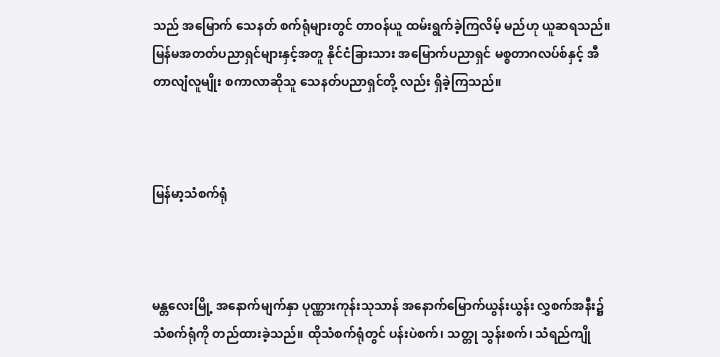သည် အမြောက် သေနတ် စက်ရုံများတွင် တာဝန်ယူ ထမ်းရွက်ခဲ့ကြလိမ့် မည်ဟု ယူဆရသည်။မြန်မအတတ်ပညာရှင်များနှင့်အတူ နိုင်ငံခြားသား အမြောက်ပညာရှင် မစ္စတာဂလပ်စ်နှင့် အီတာလျံလူမျိုး စကာလာဆိုသူ သေနတ်ပညာရှင်တို့ လည်း ရှိခဲ့ကြသည်။



မြန်မာ့သံစက်ရုံ



မန္တလေးမြို့ အနောက်မျက်နှာ ပုဏ္ဏားကုန်းသုသာန် အနောက်မြောက်ယွန်းယွန်း လွှစက်အနီး၌ သံစက်ရုံကို တည်ထားခဲ့သည်။ ထိုသံစက်ရုံတွင် ပန်းပဲစက်၊ သတ္တု သွန်းစက်၊ သံရည်ကျို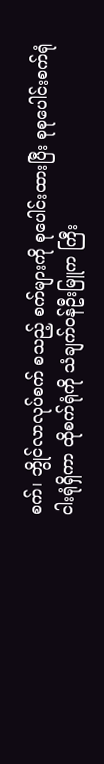စက်၊ ဘွိုင်လာလုပ်စက် စသည့် စက်များကို စုပေါင်းထားပြီး စုစုပေါင်းစက်ရုံ ငါးရုံရှိကာ ထိုစက်ရုံကို သံချက်ဝန်ဦးမြူက ကြီး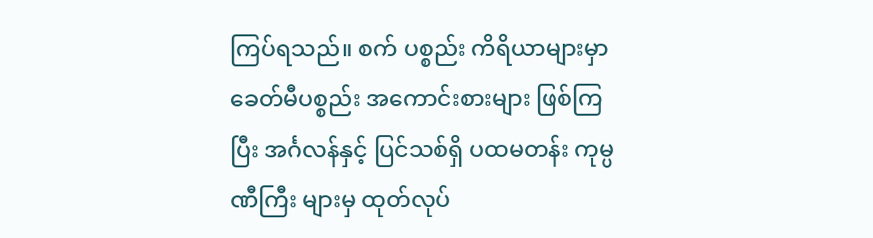ကြပ်ရသည်။ စက် ပစ္စည်း ကိရိယာများမှာ ခေတ်မီပစ္စည်း အကောင်းစားများ ဖြစ်ကြပြီး အင်္ဂလန်နှင့် ပြင်သစ်ရှိ ပထမတန်း ကုမ္ပဏီကြီး များမှ ထုတ်လုပ်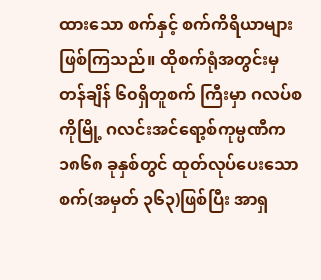ထားသော စက်နှင့် စက်ကိရိယာများ ဖြစ်ကြသည်။ ထိုစက်ရုံအတွင်းမှ တန်ချိန် ၆၀ရှိတူစက် ကြီးမှာ ဂလပ်စကိုမြို့ ဂလင်းအင်ရော့စ်ကုမ္ပဏီက ၁၈၆၈ ခုနှစ်တွင် ထုတ်လုပ်ပေးသောစက်(အမှတ် ၃၆၃)ဖြစ်ပြီး အာရှ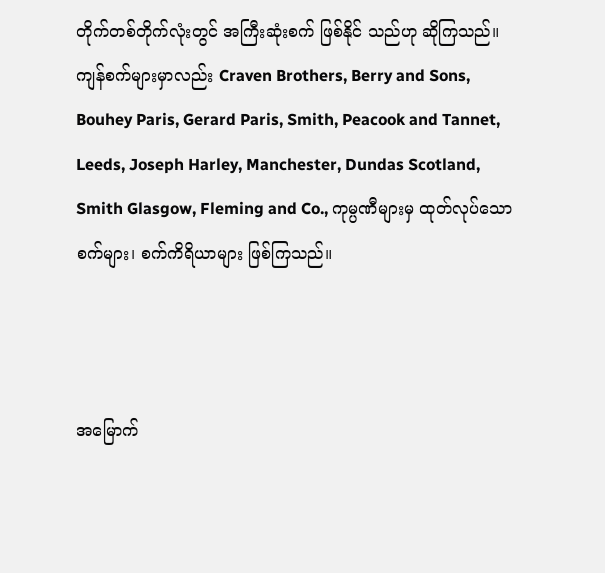တိုက်တစ်တိုက်လုံးတွင် အကြီးဆုံးစက် ဖြစ်နိုင် သည်ဟု ဆိုကြသည်။ ကျန်စက်များမှာလည်း Craven Brothers, Berry and Sons, Bouhey Paris, Gerard Paris, Smith, Peacook and Tannet, Leeds, Joseph Harley, Manchester, Dundas Scotland, Smith Glasgow, Fleming and Co., ကုမ္ပဏီများမှ ထုတ်လုပ်သော စက်များ၊ စက်ကိရိယာများ ဖြစ်ကြသည်။



အမြောက်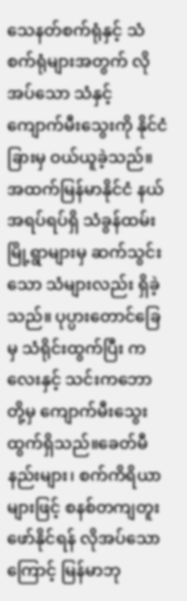သေနတ်စက်ရုံနှင့် သံစက်ရုံများအတွက် လိုအပ်သော သံနှင့် ကျောက်မီးသွေးကို နိုင်ငံခြားမှ ဝယ်ယူခဲ့သည်။ အထက်မြန်မာနိုင်ငံ နယ်အရပ်ရပ်ရှိ သံခွန်ထမ်းမြို့ရွာများမှ ဆက်သွင်းသော သံများလည်း ရှိခဲ့သည်။ ပုပ္ပားတောင်ခြေမှ သံရိုင်းထွက်ပြီး ကလေးနှင့် သင်းကဘောတို့မှ ကျောက်မီးသွေးထွက်ရှိသည်။ခေတ်မီ နည်းများ၊ စက်ကိရိယာများဖြင့် စနစ်တကျတူးဖော်နိုင်ရန် လိုအပ်သောကြောင့် မြန်မာဘု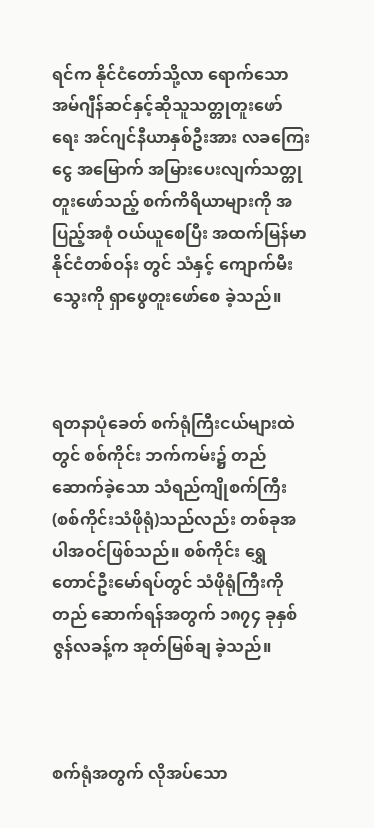ရင်က နိုင်ငံတော်သို့လာ ရောက်သော အမ်ဂျီန်ဆင်နှင့်ဆိုသူသတ္တုတူးဖော် ရေး အင်ဂျင်နီယာနှစ်ဦးအား လခကြေးငွေ အမြောက် အမြားပေးလျက်သတ္တုတူးဖော်သည့် စက်ကိရိယာများကို အပြည့်အစုံ ဝယ်ယူစေပြီး အထက်မြန်မာနိုင်ငံတစ်ဝန်း တွင် သံနှင့် ကျောက်မီးသွေးကို ရှာဖွေတူးဖော်စေ ခဲ့သည်။



ရတနာပုံခေတ် စက်ရုံကြီးငယ်များထဲတွင် စစ်ကိုင်း ဘက်ကမ်း၌ တည်ဆောက်ခဲ့သော သံရည်ကျိုစက်ကြီး (စစ်ကိုင်းသံဖိုရုံ)သည်လည်း တစ်ခုအပါအဝင်ဖြစ်သည်။ စစ်ကိုင်း ရွှေတောင်ဦးမော်ရပ်တွင် သံဖိုရုံကြီးကို တည် ဆောက်ရန်အတွက် ၁၈၇၄ ခုနှစ် ဇွန်လခန့်က အုတ်မြစ်ချ ခဲ့သည်။



စက်ရုံအတွက် လိုအပ်သော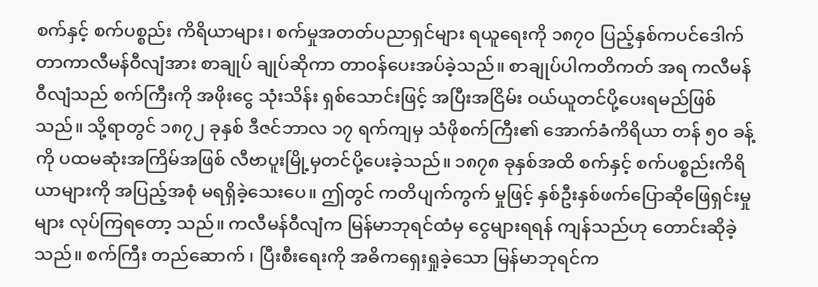စက်နှင့် စက်ပစ္စည်း ကိရိယာများ၊ စက်မှုအတတ်ပညာရှင်များ ရယူရေးကို ၁၈၇၀ ပြည့်နှစ်ကပင်ဒေါက်တာကာလီမန်ဝီလျံအား စာချုပ် ချုပ်ဆိုကာ တာဝန်ပေးအပ်ခဲ့သည်။ စာချုပ်ပါကတိကတ် အရ ကလီမန်ဝီလျံသည် စက်ကြီးကို အဖိုးငွေ သုံးသိန်း ရှစ်သောင်းဖြင့် အပြီးအငြိမ်း ဝယ်ယူတင်ပို့ပေးရမည်ဖြစ် သည်။ သို့ရာတွင် ၁၈၇၂ ခုနှစ် ဒီဇင်ဘာလ ၁၇ ရက်ကျမှ သံဖိုစက်ကြီး၏ အောက်ခံကိရိယာ တန် ၅၀ ခန့်ကို ပထမဆုံးအကြိမ်အဖြစ် လီဗာပူးမြို့မှတင်ပို့ပေးခဲ့သည်။ ၁၈၇၈ ခုနှစ်အထိ စက်နှင့် စက်ပစ္စည်းကိရိယာများကို အပြည့်အစုံ မရရှိခဲ့သေးပေ။ ဤတွင် ကတိပျက်ကွက် မှုဖြင့် နှစ်ဦးနှစ်ဖက်ပြောဆိုဖြေရှင်းမှုများ လုပ်ကြရတော့ သည်။ ကလီမန်ဝီလျံက မြန်မာဘုရင်ထံမှ ငွေများရရန် ကျန်သည်ဟု တောင်းဆိုခဲ့သည်။ စက်ကြီး တည်ဆောက် ၊ ပြီးစီးရေးကို အဓိကရှေးရှုခဲ့သော မြန်မာဘုရင်က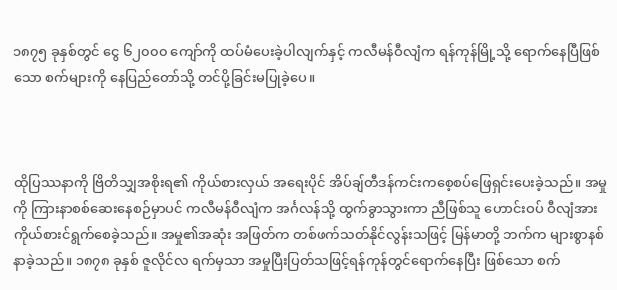၁၈၇၅ ခုနှစ်တွင် ငွေ ၆၂၀၀၀ ကျော်ကို ထပ်မံပေးခဲ့ပါလျက်နှင့် ကလီမန်ဝီလျံက ရန်ကုန်မြို့သို့ ရောက်နေပြီဖြစ်သော စက်များကို နေပြည်တော်သို့ တင်ပို့ခြင်းမပြုခဲ့ပေ။



ထိုပြဿနာကို ဗြိတိသျှအစိုးရ၏ ကိုယ်စားလှယ် အရေးပိုင် အိပ်ချ်တီဒန်ကင်းကစေ့စပ်ဖြေရှင်းပေးခဲ့သည်။ အမှုကို ကြားနာစစ်ဆေးနေစဉ်မှာပင် ကလီမန်ဝီလျံက အင်္ဂလန်သို့ ထွက်ခွာသွားကာ ညီဖြစ်သူ ဟောင်းဝပ် ဝီလျံအား ကိုယ်စားင်ရွက်စေခဲ့သည်။ အမှု၏အဆုံး အဖြတ်က တစ်ဖက်သတ်နိုင်လွန်းသဖြင့် မြန်မာတို့ ဘက်က များစွာနစ်နာခဲ့သည်။ ၁၈၇၈ ခုနှစ် ဇူလိုင်လ ရက်မှသာ အမှုပြီးပြတ်သဖြင့်ရန်ကုန်တွင်ရောက်နေပြီး ဖြစ်သော စက်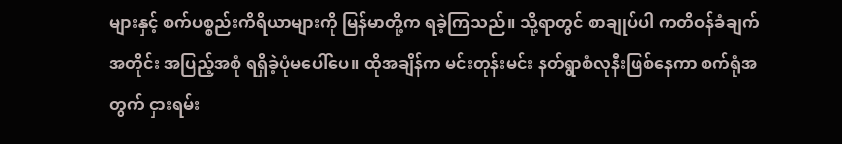များနှင့် စက်ပစ္စည်းကိရိယာများကို မြန်မာတို့က ရခဲ့ကြသည်။ သို့ရာတွင် စာချုပ်ပါ ကတိဝန်ခံချက် အတိုင်း အပြည့်အစုံ ရရှိခဲ့ပုံမပေါ်ပေ။ ထိုအချိန်က မင်းတုန်းမင်း နတ်ရွာစံလုနီးဖြစ်နေကာ စက်ရုံအတွက် ငှားရမ်း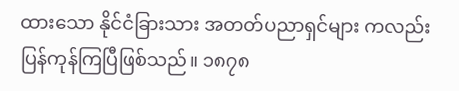ထားသော နိုင်ငံခြားသား အတတ်ပညာရှင်များ ကလည်း ပြန်ကုန်ကြပြီဖြစ်သည်။ ၁၈၇၈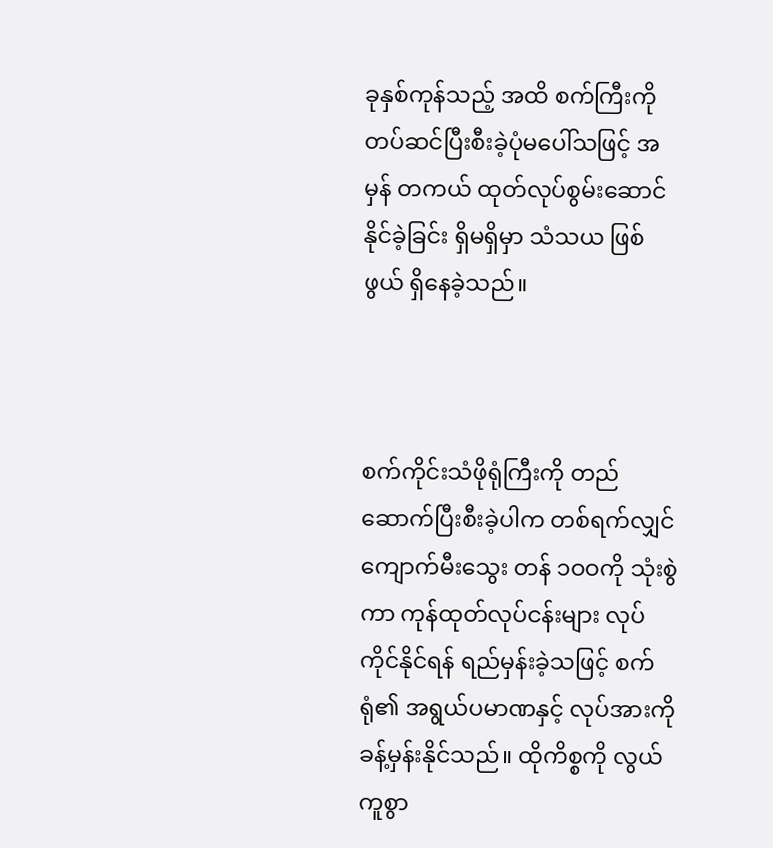ခုနှစ်ကုန်သည့် အထိ စက်ကြီးကို တပ်ဆင်ပြီးစီးခဲ့ပုံမပေါ်သဖြင့် အမှန် တကယ် ထုတ်လုပ်စွမ်းဆောင်နိုင်ခဲ့ခြင်း ရှိမရှိမှာ သံသယ ဖြစ်ဖွယ် ရှိနေခဲ့သည်။



စက်ကိုင်းသံဖိုရုံကြီးကို တည်ဆောက်ပြီးစီးခဲ့ပါက တစ်ရက်လျှင် ကျောက်မီးသွေး တန် ၁ဝဝကို သုံးစွဲကာ ကုန်ထုတ်လုပ်ငန်းများ လုပ်ကိုင်နိုင်ရန် ရည်မှန်းခဲ့သဖြင့် စက်ရုံ၏ အရွယ်ပမာဏနှင့် လုပ်အားကို ခန့်မှန်းနိုင်သည်။ ထိုကိစ္စကို လွယ်ကူစွာ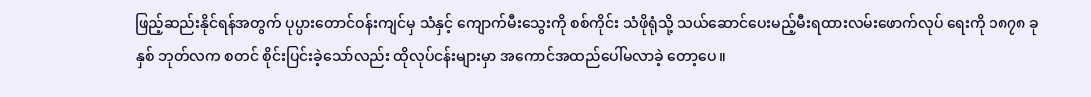ဖြည့်ဆည်းနိုင်ရန်အတွက် ပုပ္ပားတောင်ဝန်းကျင်မှ သံနှင့် ကျောက်မီးသွေးကို စစ်ကိုင်း သံဖိုရုံသို့ သယ်ဆောင်ပေးမည့်မီးရထားလမ်းဖောက်လုပ် ရေးကို ၁၈၇၈ ခုနှစ် ဘုတ်လက စတင် စိုင်းပြင်းခဲ့သော်လည်း ထိုလုပ်ငန်းများမှာ အကောင်အထည်ပေါ်မလာခဲ့ တော့ပေ။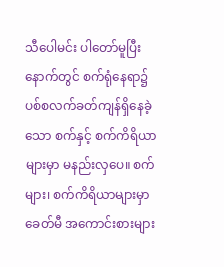သီပေါမင်း ပါတော်မူပြီးနောက်တွင် စက်ရုံနေရာ၌ ပစ်စလက်ခတ်ကျန်ရှိနေခဲ့သော စက်နှင့် စက်ကိရိယာ များမှာ မနည်းလှပေ။ စက်များ၊ စက်ကိရိယာများမှာ ခေတ်မီ အကောင်းစားများ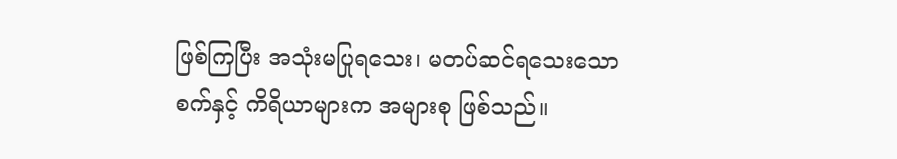ဖြစ်ကြပြီး အသုံးမပြုရသေး၊ မတပ်ဆင်ရသေးသော စက်နှင့် ကိရိယာများက အများစု ဖြစ်သည်။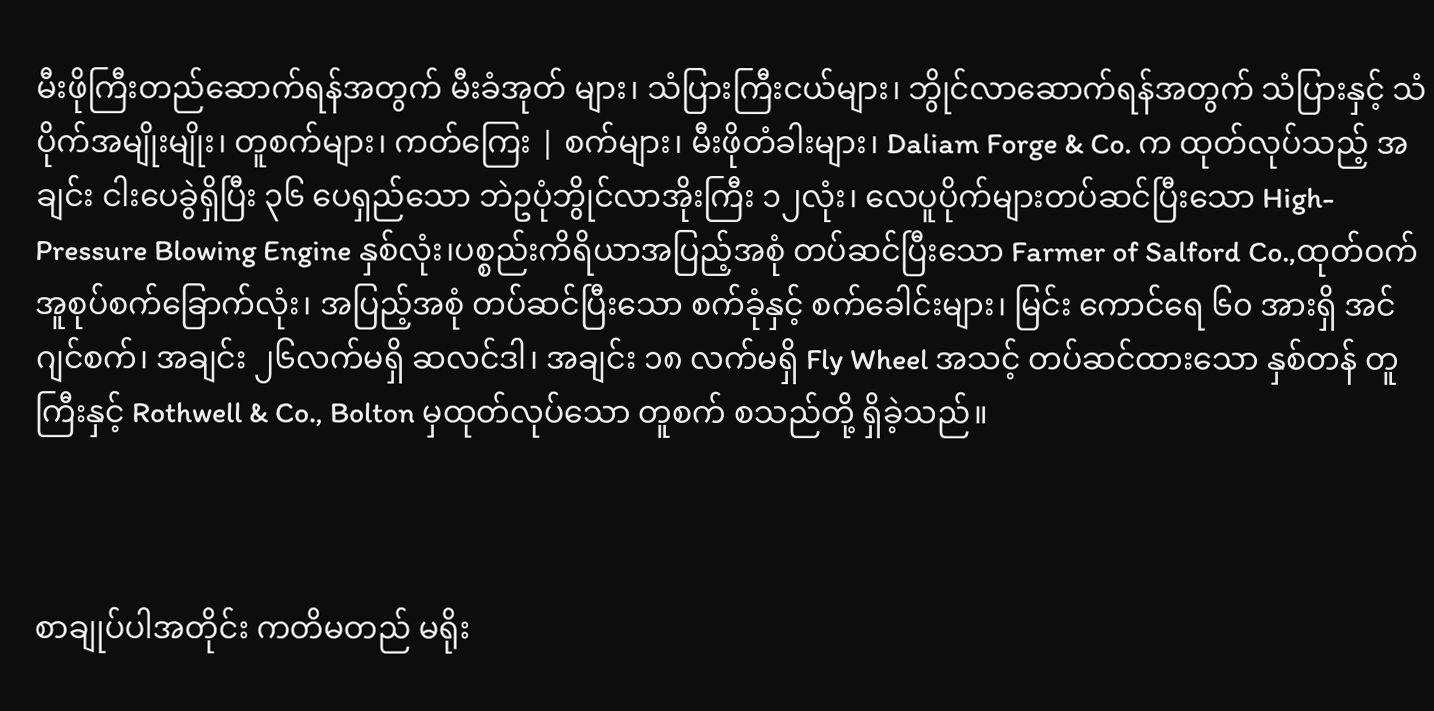မီးဖိုကြီးတည်ဆောက်ရန်အတွက် မီးခံအုတ် များ၊ သံပြားကြီးငယ်များ၊ ဘွိုင်လာဆောက်ရန်အတွက် သံပြားနှင့် သံပိုက်အမျိုးမျိုး၊ တူစက်များ၊ ကတ်ကြေး | စက်များ၊ မီးဖိုတံခါးများ၊ Daliam Forge & Co. က ထုတ်လုပ်သည့် အချင်း ငါးပေခွဲရှိပြီး ၃၆ ပေရှည်သော ဘဲဥပုံဘွိုင်လာအိုးကြီး ၁၂လုံး၊ လေပူပိုက်များတပ်ဆင်ပြီးသော High-Pressure Blowing Engine နှစ်လုံး၊ပစ္စည်းကိရိယာအပြည့်အစုံ တပ်ဆင်ပြီးသော Farmer of Salford Co.,ထုတ်ဝက်အူစုပ်စက်ခြောက်လုံး၊ အပြည့်အစုံ တပ်ဆင်ပြီးသော စက်ခုံနှင့် စက်ခေါင်းများ၊ မြင်း ကောင်ရေ ၆၀ အားရှိ အင်ဂျင်စက်၊ အချင်း ၂၆လက်မရှိ ဆလင်ဒါ၊ အချင်း ၁၈ လက်မရှိ Fly Wheel အသင့် တပ်ဆင်ထားသော နှစ်တန် တူကြီးနှင့် Rothwell & Co., Bolton မှထုတ်လုပ်သော တူစက် စသည်တို့ ရှိခဲ့သည်။



စာချုပ်ပါအတိုင်း ကတိမတည် မရိုး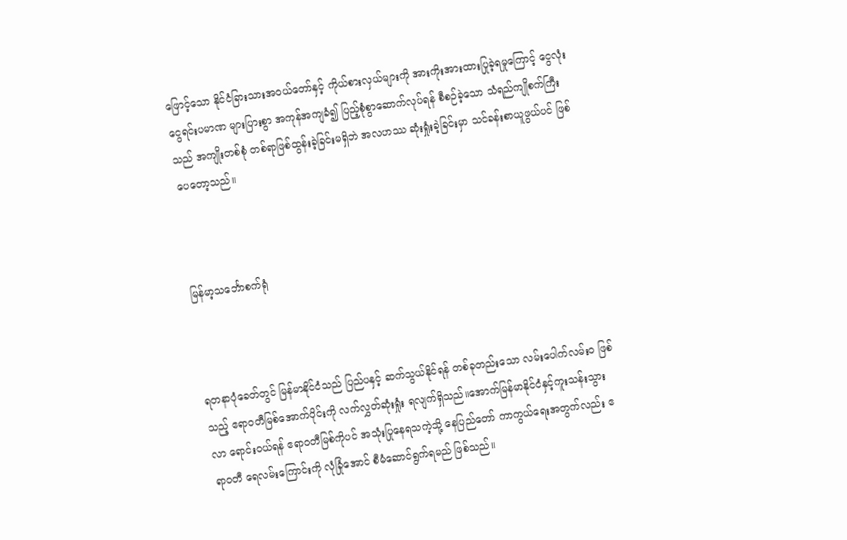ဖြောင့်သော နိုင်ငံခြားသားအဝယ်တော်နှင့် ကိုယ်စားလှယ်များကို အားကိုးအားထားပြုခဲ့ရမှုကြောင့် ငွေလုံးငွေရင်းပမာဏ များပြားစွာ အကုန်အကျခံ၍ ပြည့်စုံစွာဆောက်လုပ်ရန် စီစဉ်ခဲ့သော သံရည်ကျိုစက်ကြီးသည် အကျိုးတစ်စုံ တစ်ရာဖြစ်ထွန်းခဲ့ခြင်းမရှိဘဲ အလဟဿ ဆုံးရှုံးခဲ့ခြင်းမှာ သင်ခန်းစာယူဖွယ်ပင် ဖြစ်ပေတော့သည်။



မြန်မာ့သင်္ဘောစက်ရုံ



ရတနာပုံခေတ်တွင် မြန်မာနိုင်ငံသည် ပြည်ပနှင့် ဆက်သွယ်နိုင်ရန် တစ်ခုတည်းသော လမ်းပေါက်လမ်းဝ ဖြစ်သည့် ဧရာဝတီမြစ်အောက်ပိုင်းကို လက်လွှတ်ဆုံးရှုံး ရလျက်ရှိသည်။အောက်မြန်မာနိုင်ငံနှင့်ကူးသန်းသွားလာ ရောင်းဝယ်ရန် ဧရာဝတီမြစ်ကိုပင် အသုံးပြုနေရသကဲ့သို့ နေပြည်တော် ကာကွယ်ရေးအတွက်လည်း ဧရာဝတီ ရေလမ်းကြောင်းကို လုံခြုံအောင် စီမံဆောင်ရွက်ရမည် ဖြစ်သည်။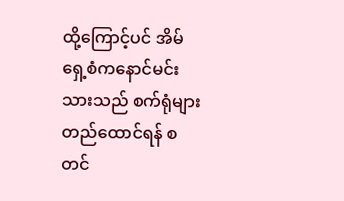ထို့ကြောင့်ပင် အိမ်ရှေ့စံကနောင်မင်းသားသည် စက်ရုံများတည်ထောင်ရန် စတင်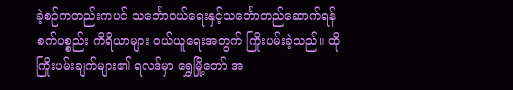ခဲ့စဉ်ကတည်းကပင် သင်္ဘောဝယ်ရေးနှင့်သင်္ဘောတည်ဆောက်ရန် စက်ပစ္စည်း ကိရိယာများ ဝယ်ယူရေးအတွက် ကြိုးပမ်းခဲ့သည်။ ထိုကြိုးပမ်းချက်များ၏ ရလဒ်မှာ ရွှေမြို့တော် အ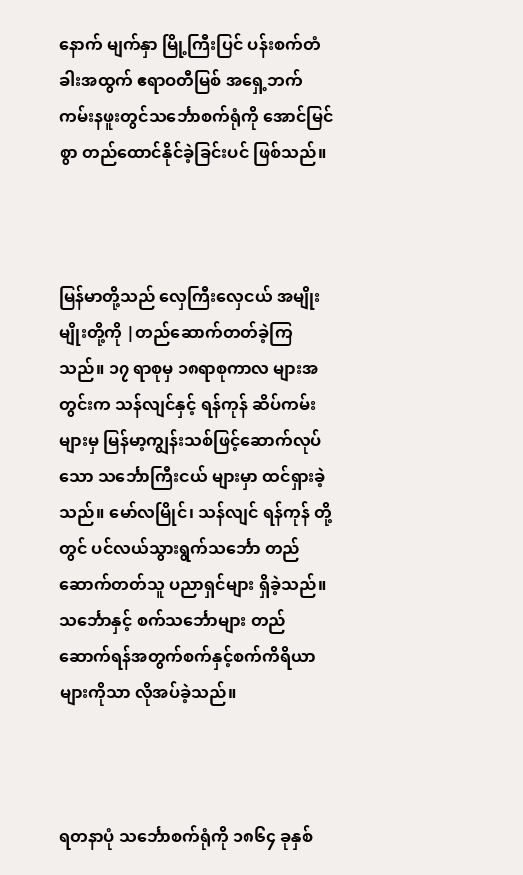နောက် မျက်နှာ မြို့ကြီးပြင် ပန်းစက်တံခါးအထွက် ဧရာဝတီမြစ် အရှေ့ဘက်ကမ်းနဖူးတွင်သင်္ဘောစက်ရုံကို အောင်မြင်စွာ တည်ထောင်နိုင်ခဲ့ခြင်းပင် ဖြစ်သည်။



မြန်မာတို့သည် လှေကြီးလှေငယ် အမျိုးမျိုးတို့ကို |တည်ဆောက်တတ်ခဲ့ကြသည်။ ၁၇ ရာစုမှ ၁၈ရာစုကာလ များအတွင်းက သန်လျင်နှင့် ရန်ကုန် ဆိပ်ကမ်းများမှ မြန်မာ့ကျွန်းသစ်ဖြင့်ဆောက်လုပ်သော သင်္ဘောကြီးငယ် များမှာ ထင်ရှားခဲ့သည်။ မော်လမြိုင်၊ သန်လျင် ရန်ကုန် တို့တွင် ပင်လယ်သွားရွက်သင်္ဘော တည်ဆောက်တတ်သူ ပညာရှင်များ ရှိခဲ့သည်။ သင်္ဘောနှင့် စက်သင်္ဘောများ တည်ဆောက်ရန်အတွက်စက်နှင့်စက်ကိရိယာများကိုသာ လိုအပ်ခဲ့သည်။



ရတနာပုံ သင်္ဘောစက်ရုံကို ၁၈၆၄ ခုနှစ်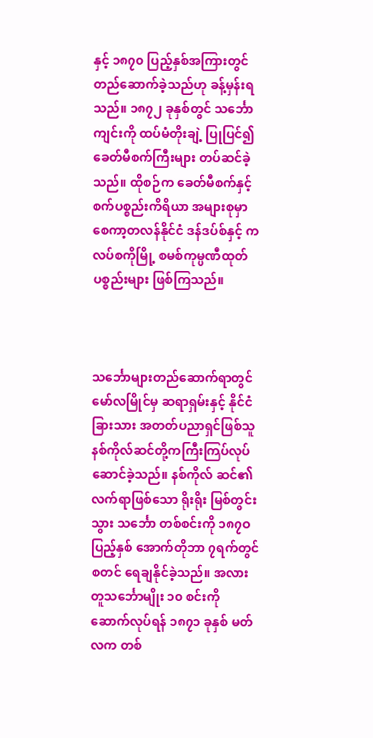နှင့် ၁၈၇၀ ပြည့်နှစ်အကြားတွင် တည်ဆောက်ခဲ့သည်ဟု ခန့်မှန်းရ သည်။ ၁၈၇၂ ခုနှစ်တွင် သင်္ဘောကျင်းကို ထပ်မံတိုးချဲ့ ပြုပြင်၍ ခေတ်မီစက်ကြီးများ တပ်ဆင်ခဲ့သည်။ ထိုစဉ်က ခေတ်မီစက်နှင့် စက်ပစ္စည်းကိရိယာ အများစုမှာ စေကာ့တလန်နိုင်ငံ ဒန်ဒပ်စ်နှင့် ကလပ်စကိုမြို့ စမစ်ကုမ္ပဏီထုတ် ပစ္စည်းများ ဖြစ်ကြသည်။



သင်္ဘောများတည်ဆောက်ရာတွင် မော်လမြိုင်မှ ဆရာရှမ်းနှင့် နိုင်ငံခြားသား အတတ်ပညာရှင်ဖြစ်သူ နစ်ကိုလ်ဆင်တို့ကကြီးကြပ်လုပ်ဆောင်ခဲ့သည်။ နစ်ကိုလ် ဆင်၏လက်ရာဖြစ်သော ရိုးရိုး မြစ်တွင်းသွား သင်္ဘော တစ်စင်းကို ၁၈၇ဝ ပြည့်နှစ် အောက်တိုဘာ ၇ရက်တွင် စတင် ရေချနိုင်ခဲ့သည်။ အလားတူသင်္ဘောမျိုး ၁၀ စင်းကို ဆောက်လုပ်ရန် ၁၈၇၁ ခုနှစ် မတ်လက တစ်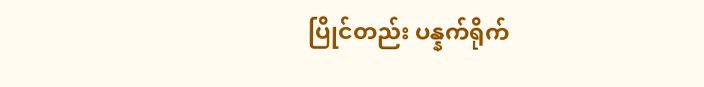ပြိုင်တည်း ပန္နက်ရိုက်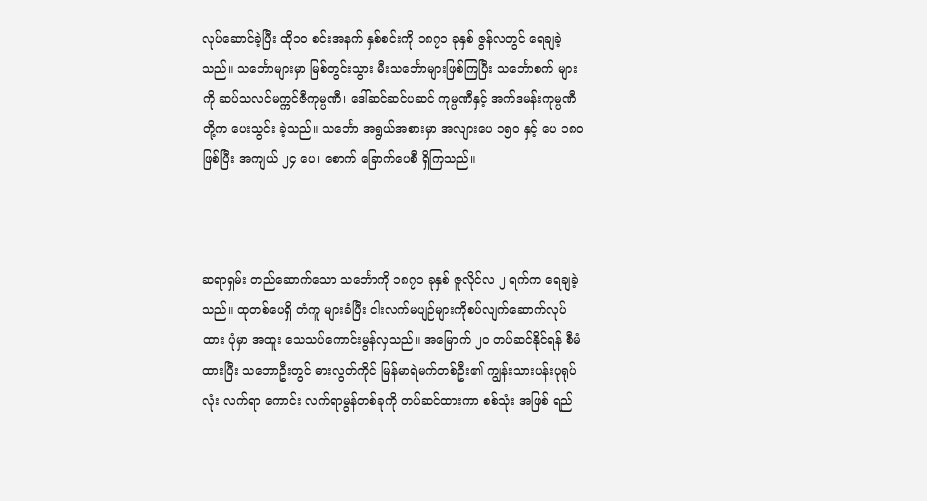လုပ်ဆောင်ခဲ့ပြီး ထို၁ဝ စင်းအနက် နှစ်စင်းကို ၁၈၇၁ ခုနှစ် ဇွန်လတွင် ရေချခဲ့သည်။ သင်္ဘောများမှာ မြစ်တွင်းသွား မီးသင်္ဘောများဖြစ်ကြပြီး သင်္ဘောစက် များကို ဆပ်သလင်မက္ကင်ဇီကုမ္ပဏီ၊ ဒေါ်ဆင်ဆင်ပဆင် ကုမ္ပဏီနှင့် အက်ဒမန်းကုမ္ပဏီတို့က ပေးသွင်း ခဲ့သည်။ သင်္ဘော အရွယ်အစားမှာ အလျားပေ ၁၅၀ နှင့် ပေ ၁၈၀ ဖြစ်ပြီး အကျယ် ၂၄ ပေ၊ စောက် ခြောက်ပေစီ ရှိကြသည်။



ဆရာရှမ်း တည်ဆောက်သော သင်္ဘောကို ၁၈၇၁ ခုနှစ် ဇူလိုင်လ ၂ ရက်က ရေချခဲ့သည်။ ထုတစ်ပေရှိ တံကူ များခံပြီး ငါးလက်မပျဉ်များကိုစပ်လျက်ဆောက်လုပ်ထား ပုံမှာ အထူး သေသပ်ကောင်းမွန်လှသည်။ အမြောက် ၂၀ တပ်ဆင်နိုင်ရန် စီမံထားပြီး သဘောဦးတွင် ဓားလွတ်ကိုင် မြန်မာရဲမက်တစ်ဦး၏ ကျွန်းသားပန်းပုရုပ်လုံး လက်ရာ ကောင်း လက်ရာမွန်တစ်ခုကို တပ်ဆင်ထားကာ စစ်သုံး အဖြစ် ရည်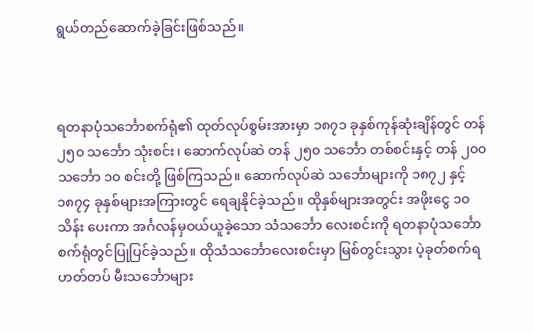ရွယ်တည်ဆောက်ခဲ့ခြင်းဖြစ်သည်။



ရတနာပုံသင်္ဘောစက်ရုံ၏ ထုတ်လုပ်စွမ်းအားမှာ ၁၈၇၁ ခုနှစ်ကုန်ဆုံးချိန်တွင် တန် ၂၅၀ သင်္ဘော သုံးစင်း၊ ဆောက်လုပ်ဆဲ တန် ၂၅၀ သင်္ဘော တစ်စင်းနှင့် တန် ၂၀၀သင်္ဘော ၁၀ စင်းတို့ ဖြစ်ကြသည်။ ဆောက်လုပ်ဆဲ သင်္ဘောများကို ၁၈၇၂ နှင့် ၁၈၇၄ ခုနှစ်များအကြားတွင် ရေချနိုင်ခဲ့သည်။ ထိုနှစ်များအတွင်း အဖိုးငွေ ၁၀ သိန်း ပေးကာ အင်္ဂလန်မှဝယ်ယူခဲ့သော သံသင်္ဘော လေးစင်းကို ရတနာပုံသင်္ဘောစက်ရုံတွင်ပြုပြင်ခဲ့သည်။ ထိုသံသင်္ဘောလေးစင်းမှာ မြစ်တွင်းသွား ပဲ့ခုတ်စက်ရဟတ်တပ် မီးသင်္ဘောများ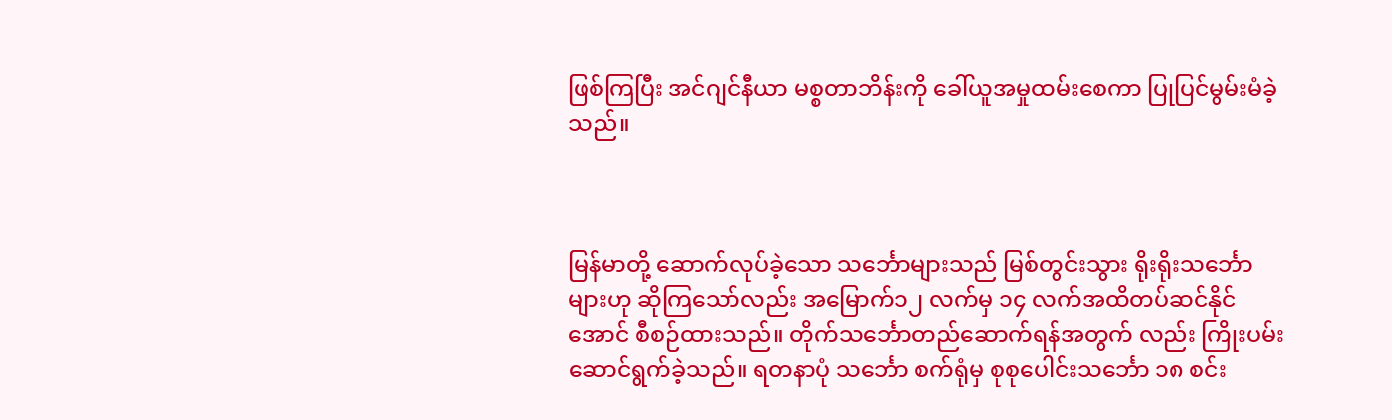ဖြစ်ကြပြီး အင်ဂျင်နီယာ မစ္စတာဘိန်းကို ခေါ်ယူအမှုထမ်းစေကာ ပြုပြင်မွမ်းမံခဲ့သည်။



မြန်မာတို့ ဆောက်လုပ်ခဲ့သော သင်္ဘောများသည် မြစ်တွင်းသွား ရိုးရိုးသင်္ဘောများဟု ဆိုကြသော်လည်း အမြောက်၁၂ လက်မှ ၁၄ လက်အထိတပ်ဆင်နိုင်အောင် စီစဉ်ထားသည်။ တိုက်သင်္ဘောတည်ဆောက်ရန်အတွက် လည်း ကြိုးပမ်းဆောင်ရွက်ခဲ့သည်။ ရတနာပုံ သင်္ဘော စက်ရုံမှ စုစုပေါင်းသင်္ဘော ၁၈ စင်း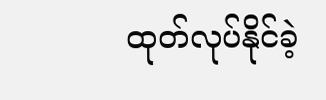ထုတ်လုပ်နိုင်ခဲ့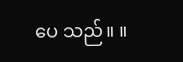ပေ သည်။ ။